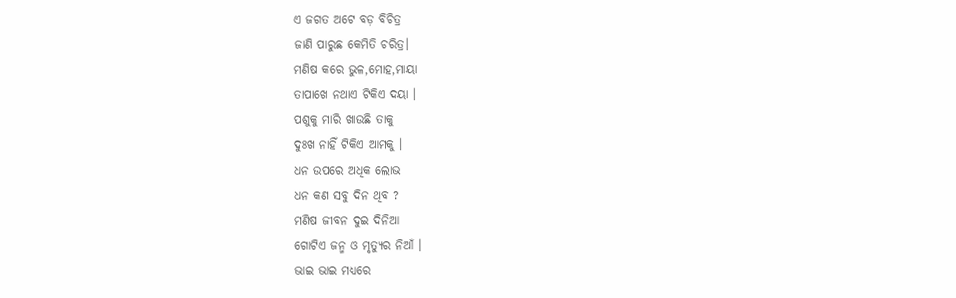ଏ ଜଗତ ଅଟେ ବଡ଼ ବିଚିତ୍ର
ଜାଣି ପାରୁଛ କେମିତି ଚରିତ୍ର।
ମଣିଷ କରେ ଭୁଳ,ମୋହ,ମାୟା
ତାପାଖେ ନଥାଏ ଟିକିଏ ଦୟା ।
ପଶୁକୁ ମାରି ଖାଉଛି ତାକୁ
ଦୁଃଖ ନାହିଁ ଟିକିଏ ଆମକୁ ।
ଧନ ଉପରେ ଅଧିକ ଲୋଭ
ଧନ କଣ ସବୁ ଦିନ ଥିବ ?
ମଣିଷ ଜୀବନ ଦୁଇ ଦିନିଆ
ଗୋଟିଏ ଜନ୍ମ ଓ ମୃତ୍ୟୁର ନିଆଁ ।
ଭାଇ ଭାଇ ମଧ୍ୟରେ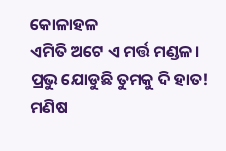କୋଳାହଳ
ଏମିତି ଅଟେ ଏ ମର୍ତ୍ତ ମଣ୍ଡଳ।
ପ୍ରଭୁ ଯୋଡୁଛି ତୁମକୁ ଦି ହାତ!
ମଣିଷ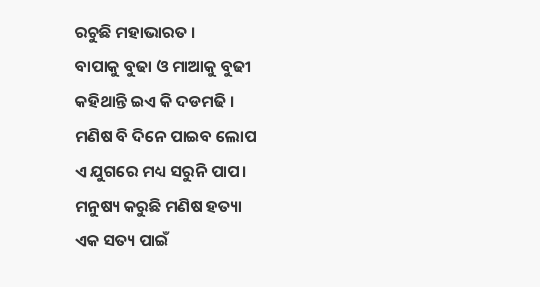ରଚୁଛି ମହାଭାରତ ।
ବାପାକୁ ବୁଢା ଓ ମାଆକୁ ବୁଢୀ
କହିଥାନ୍ତି ଇଏ କି ଦଡମଢି ।
ମଣିଷ ବି ଦିନେ ପାଇବ ଲୋପ
ଏ ଯୁଗରେ ମଧ୍ୟ ସରୁନି ପାପ।
ମନୁଷ୍ୟ କରୁଛି ମଣିଷ ହତ୍ୟା
ଏକ ସତ୍ୟ ପାଇଁ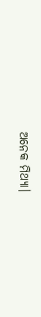ଅନେକ ମିଥ୍ୟା।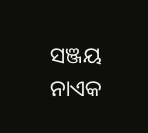ସଞ୍ଜୟ ନାଏକ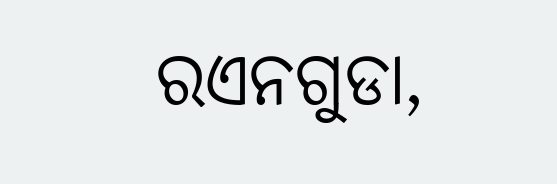ରଏନଗୁଡା,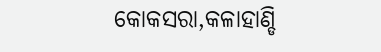କୋକସରା,କଳାହାଣ୍ଡି